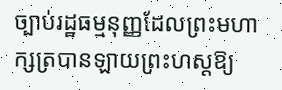ច្បាប់រដ្ឋធម្មនុញ្ញដែលព្រះមហាក្សត្របានឡាយព្រះហស្ដឱ្យ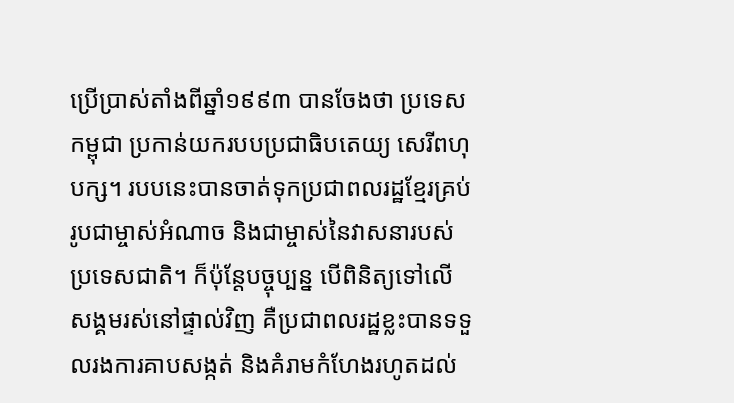ប្រើប្រាស់តាំងពីឆ្នាំ១៩៩៣ បានចែងថា ប្រទេសកម្ពុជា ប្រកាន់យករបបប្រជាធិបតេយ្យ សេរីពហុបក្ស។ របបនេះបានចាត់ទុកប្រជាពលរដ្ឋខ្មែរគ្រប់រូបជាម្ចាស់អំណាច និងជាម្ចាស់នៃវាសនារបស់ប្រទេសជាតិ។ ក៏ប៉ុន្តែបច្ចុប្បន្ន បើពិនិត្យទៅលើសង្គមរស់នៅផ្ទាល់វិញ គឺប្រជាពលរដ្ឋខ្លះបានទទួលរងការគាបសង្កត់ និងគំរាមកំហែងរហូតដល់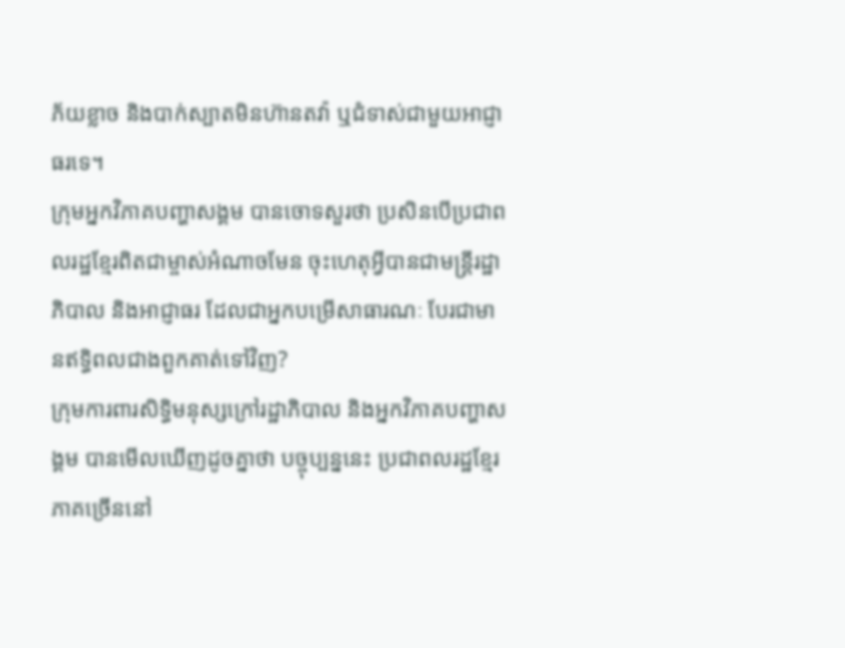ភ័យខ្លាច និងបាក់ស្បាតមិនហ៊ានតវ៉ា ឬជំទាស់ជាមួយអាជ្ញាធរទេ។
ក្រុមអ្នកវិភាគបញ្ហាសង្គម បានចោទសួរថា ប្រសិនបើប្រជាពលរដ្ឋខ្មែរពិតជាម្ចាស់អំណាចមែន ចុះហេតុអ្វីបានជាមន្ត្រីរដ្ឋាភិបាល និងអាជ្ញាធរ ដែលជាអ្នកបម្រើសាធារណៈ បែរជាមានឥទ្ធិពលជាងពួកគាត់ទៅវិញ?
ក្រុមការពារសិទ្ធិមនុស្សក្រៅរដ្ឋាភិបាល និងអ្នកវិភាគបញ្ហាសង្គម បានមើលឃើញដូចគ្នាថា បច្ចុប្បន្ននេះ ប្រជាពលរដ្ឋខ្មែរភាគច្រើននៅ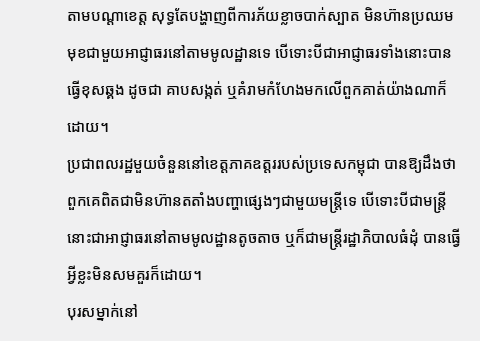តាមបណ្ដាខេត្ត សុទ្ធតែបង្ហាញពីការភ័យខ្លាចបាក់ស្បាត មិនហ៊ានប្រឈមមុខជាមួយអាជ្ញាធរនៅតាមមូលដ្ឋានទេ បើទោះបីជាអាជ្ញាធរទាំងនោះបានធ្វើខុសឆ្គង ដូចជា គាបសង្កត់ ឬគំរាមកំហែងមកលើពួកគាត់យ៉ាងណាក៏ដោយ។
ប្រជាពលរដ្ឋមួយចំនួននៅខេត្តភាគឧត្តររបស់ប្រទេសកម្ពុជា បានឱ្យដឹងថា ពួកគេពិតជាមិនហ៊ានតតាំងបញ្ហាផ្សេងៗជាមួយមន្ត្រីទេ បើទោះបីជាមន្ត្រីនោះជាអាជ្ញាធរនៅតាមមូលដ្ឋានតូចតាច ឬក៏ជាមន្ត្រីរដ្ឋាភិបាលធំដុំ បានធ្វើអ្វីខ្លះមិនសមគួរក៏ដោយ។
បុរសម្នាក់នៅ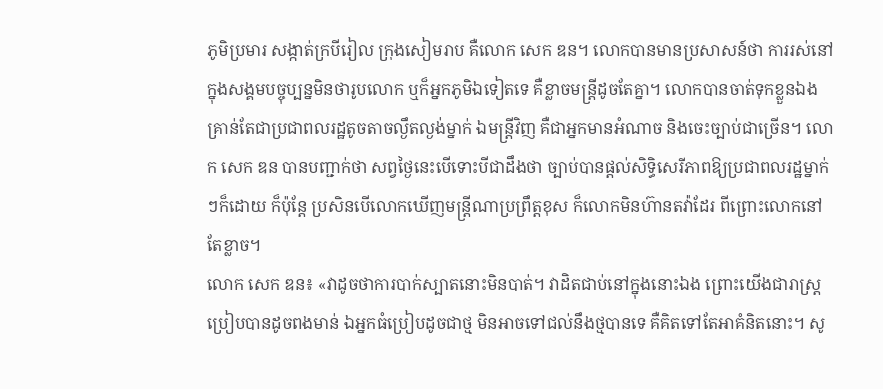ភូមិប្រមារ សង្កាត់ក្របីរៀល ក្រុងសៀមរាប គឺលោក សេក ឌន។ លោកបានមានប្រសាសន៍ថា ការរស់នៅក្នុងសង្គមបច្ចុប្បន្នមិនថារូបលោក ឬក៏អ្នកភូមិឯទៀតទេ គឺខ្លាចមន្ត្រីដូចតែគ្នា។ លោកបានចាត់ទុកខ្លួនឯងគ្រាន់តែជាប្រជាពលរដ្ឋតូចតាចល្ងឹតល្ងង់ម្នាក់ ឯមន្ត្រីវិញ គឺជាអ្នកមានអំណាច និងចេះច្បាប់ជាច្រើន។ លោក សេក ឌន បានបញ្ជាក់ថា សព្វថ្ងៃនេះបើទោះបីជាដឹងថា ច្បាប់បានផ្ដល់សិទ្ធិសេរីភាពឱ្យប្រជាពលរដ្ឋម្នាក់ៗក៏ដោយ ក៏ប៉ុន្តែ ប្រសិនបើលោកឃើញមន្ត្រីណាប្រព្រឹត្តខុស ក៏លោកមិនហ៊ានតវ៉ាដែរ ពីព្រោះលោកនៅតែខ្លាច។
លោក សេក ឌន៖ «វាដូចថាការបាក់ស្បាតនោះមិនបាត់។ វាដិតជាប់នៅក្នុងនោះឯង ព្រោះយើងជារាស្ត្រ ប្រៀបបានដូចពងមាន់ ឯអ្នកធំប្រៀបដូចជាថ្ម មិនអាចទៅជល់នឹងថ្មបានទេ គឺគិតទៅតែអាគំនិតនោះ។ សូ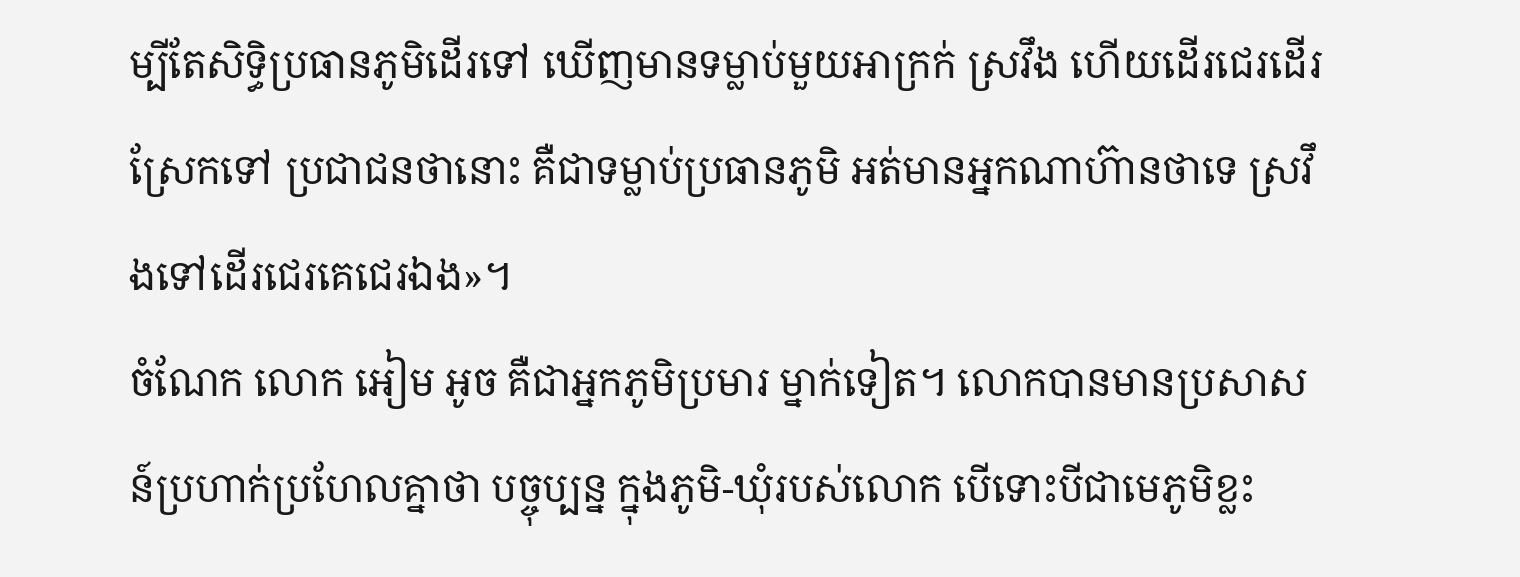ម្បីតែសិទ្ធិប្រធានភូមិដើរទៅ ឃើញមានទម្លាប់មួយអាក្រក់ ស្រវឹង ហើយដើរជេរដើរស្រែកទៅ ប្រជាជនថានោះ គឺជាទម្លាប់ប្រធានភូមិ អត់មានអ្នកណាហ៊ានថាទេ ស្រវឹងទៅដើរជេរគេជេរឯង»។
ចំណែក លោក អៀម អូច គឺជាអ្នកភូមិប្រមារ ម្នាក់ទៀត។ លោកបានមានប្រសាសន៍ប្រហាក់ប្រហែលគ្នាថា បច្ចុប្បន្ន ក្នុងភូមិ-ឃុំរបស់លោក បើទោះបីជាមេភូមិខ្លះ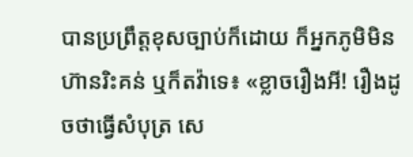បានប្រព្រឹត្តខុសច្បាប់ក៏ដោយ ក៏អ្នកភូមិមិនហ៊ានរិះគន់ ឬក៏តវ៉ាទេ៖ «ខ្លាចរឿងអី! រឿងដូចថាធ្វើសំបុត្រ សេ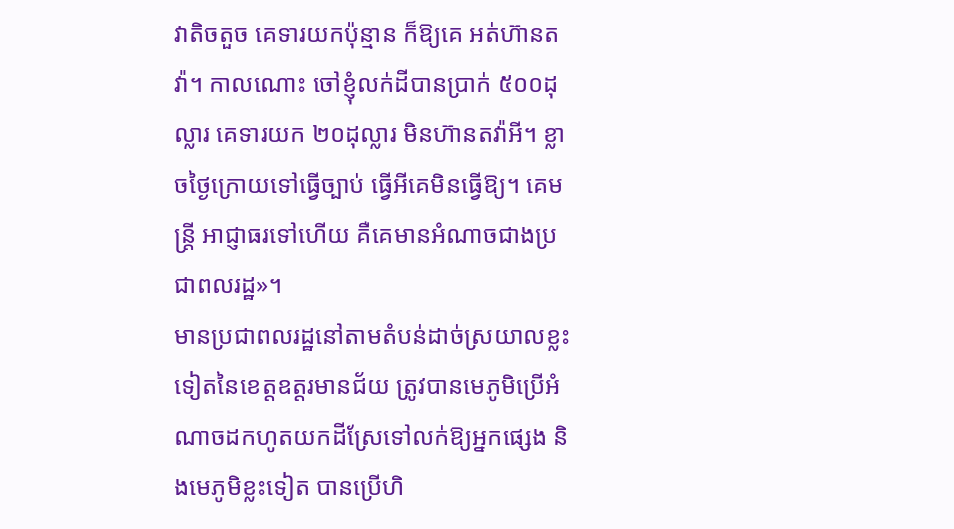វាតិចតួច គេទារយកប៉ុន្មាន ក៏ឱ្យគេ អត់ហ៊ានតវ៉ា។ កាលណោះ ចៅខ្ញុំលក់ដីបានប្រាក់ ៥០០ដុល្លារ គេទារយក ២០ដុល្លារ មិនហ៊ានតវ៉ាអី។ ខ្លាចថ្ងៃក្រោយទៅធ្វើច្បាប់ ធ្វើអីគេមិនធ្វើឱ្យ។ គេមន្ត្រី អាជ្ញាធរទៅហើយ គឺគេមានអំណាចជាងប្រជាពលរដ្ឋ»។
មានប្រជាពលរដ្ឋនៅតាមតំបន់ដាច់ស្រយាលខ្លះទៀតនៃខេត្តឧត្តរមានជ័យ ត្រូវបានមេភូមិប្រើអំណាចដកហូតយកដីស្រែទៅលក់ឱ្យអ្នកផ្សេង និងមេភូមិខ្លះទៀត បានប្រើហិ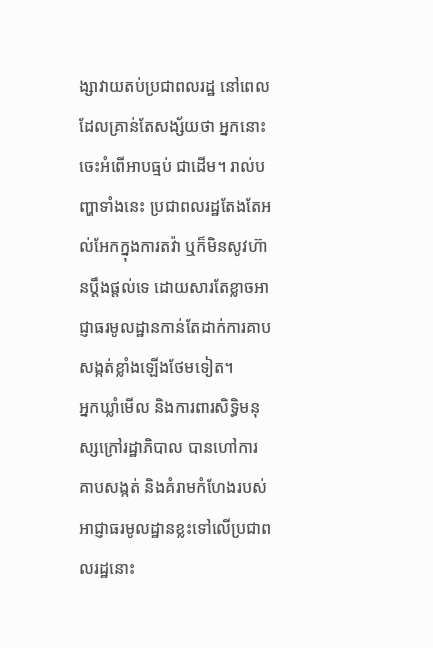ង្សាវាយតប់ប្រជាពលរដ្ឋ នៅពេលដែលគ្រាន់តែសង្ស័យថា អ្នកនោះចេះអំពើអាបធ្មប់ ជាដើម។ រាល់បញ្ហាទាំងនេះ ប្រជាពលរដ្ឋតែងតែអល់អែកក្នុងការតវ៉ា ឬក៏មិនសូវហ៊ានប្ដឹងផ្ដល់ទេ ដោយសារតែខ្លាចអាជ្ញាធរមូលដ្ឋានកាន់តែដាក់ការគាបសង្កត់ខ្លាំងឡើងថែមទៀត។
អ្នកឃ្លាំមើល និងការពារសិទ្ធិមនុស្សក្រៅរដ្ឋាភិបាល បានហៅការគាបសង្កត់ និងគំរាមកំហែងរបស់អាជ្ញាធរមូលដ្ឋានខ្លះទៅលើប្រជាពលរដ្ឋនោះ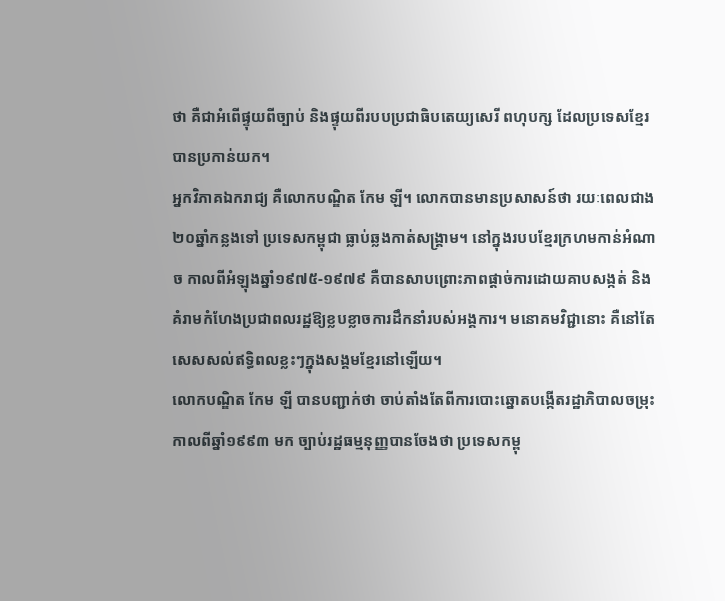ថា គឺជាអំពើផ្ទុយពីច្បាប់ និងផ្ទុយពីរបបប្រជាធិបតេយ្យសេរី ពហុបក្ស ដែលប្រទេសខ្មែរបានប្រកាន់យក។
អ្នកវិភាគឯករាជ្យ គឺលោកបណ្ឌិត កែម ឡី។ លោកបានមានប្រសាសន៍ថា រយៈពេលជាង ២០ឆ្នាំកន្លងទៅ ប្រទេសកម្ពុជា ធ្លាប់ឆ្លងកាត់សង្គ្រាម។ នៅក្នុងរបបខ្មែរក្រហមកាន់អំណាច កាលពីអំឡុងឆ្នាំ១៩៧៥-១៩៧៩ គឺបានសាបព្រោះភាពផ្ដាច់ការដោយគាបសង្កត់ និងគំរាមកំហែងប្រជាពលរដ្ឋឱ្យខ្លបខ្លាចការដឹកនាំរបស់អង្គការ។ មនោគមវិជ្ជានោះ គឺនៅតែសេសសល់ឥទ្ធិពលខ្លះៗក្នុងសង្គមខ្មែរនៅឡើយ។
លោកបណ្ឌិត កែម ឡី បានបញ្ជាក់ថា ចាប់តាំងតែពីការបោះឆ្នោតបង្កើតរដ្ឋាភិបាលចម្រុះ កាលពីឆ្នាំ១៩៩៣ មក ច្បាប់រដ្ឋធម្មនុញ្ញបានចែងថា ប្រទេសកម្ពុ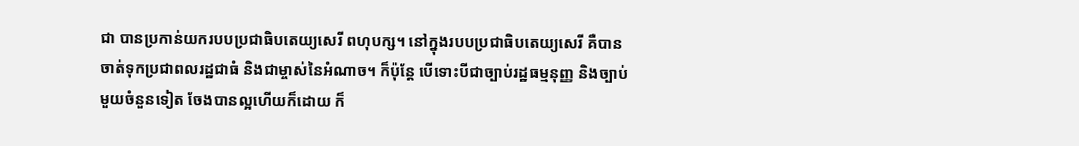ជា បានប្រកាន់យករបបប្រជាធិបតេយ្យសេរី ពហុបក្ស។ នៅក្នុងរបបប្រជាធិបតេយ្យសេរី គឺបានចាត់ទុកប្រជាពលរដ្ឋជាធំ និងជាម្ចាស់នៃអំណាច។ ក៏ប៉ុន្តែ បើទោះបីជាច្បាប់រដ្ឋធម្មនុញ្ញ និងច្បាប់មួយចំនួនទៀត ចែងបានល្អហើយក៏ដោយ ក៏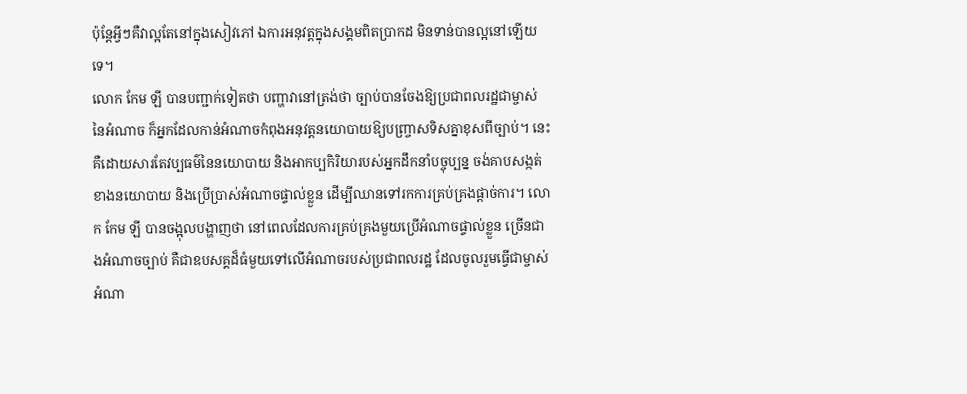ប៉ុន្តែអ្វីៗគឺវាល្អតែនៅក្នុងសៀវភៅ ឯការអនុវត្តក្នុងសង្គមពិតប្រាកដ មិនទាន់បានល្អនៅឡើយទេ។
លោក កែម ឡី បានបញ្ជាក់ទៀតថា បញ្ហាវានៅត្រង់ថា ច្បាប់បានចែងឱ្យប្រជាពលរដ្ឋជាម្ចាស់នៃអំណាច ក៏អ្នកដែលកាន់អំណាចកំពុងអនុវត្តនយោបាយឱ្យបញ្ច្រាសទិសគ្នាខុសពីច្បាប់។ នេះ គឺដោយសារតែវប្បធម៌នៃនយោបាយ និងអាកប្បកិរិយារបស់អ្នកដឹកនាំបច្ចុប្បន្ន ចង់គាបសង្កត់ខាងនយោបាយ និងប្រើប្រាស់អំណាចផ្ទាល់ខ្លួន ដើម្បីឈានទៅរកការគ្រប់គ្រងផ្ដាច់ការ។ លោក កែម ឡី បានចង្អុលបង្ហាញថា នៅពេលដែលការគ្រប់គ្រងមួយប្រើអំណាចផ្ទាល់ខ្លួន ច្រើនជាងអំណាចច្បាប់ គឺជាឧបសគ្គដ៏ធំមួយទៅលើអំណាចរបស់ប្រជាពលរដ្ឋ ដែលចូលរួមធ្វើជាម្ចាស់អំណា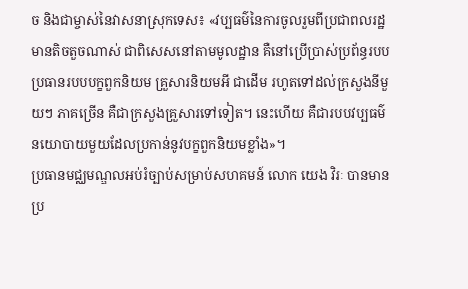ច និងជាម្ចាស់នៃវាសនាស្រុកទេស៖ «វប្បធម៌នៃការចូលរួមពីប្រជាពលរដ្ឋមានតិចតួចណាស់ ជាពិសេសនៅតាមមូលដ្ឋាន គឺនៅប្រើប្រាស់ប្រព័ន្ធរបបប្រធានរបបបក្ខពួកនិយម គ្រួសារនិយមអី ជាដើម រហូតទៅដល់ក្រសួងនីមួយៗ ភាគច្រើន គឺជាក្រសួងគ្រួសារទៅទៀត។ នេះហើយ គឺជារបបវប្បធម៌នយោបាយមួយដែលប្រកាន់នូវបក្ខពួកនិយមខ្លាំង»។
ប្រធានមជ្ឈមណ្ឌលអប់រំច្បាប់សម្រាប់សហគមន៍ លោក យេង វិរៈ បានមានប្រ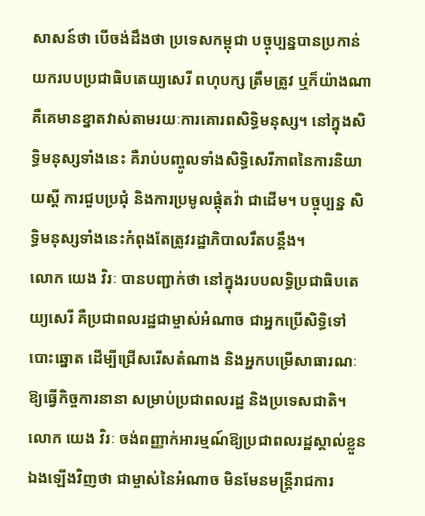សាសន៍ថា បើចង់ដឹងថា ប្រទេសកម្ពុជា បច្ចុប្បន្នបានប្រកាន់យករបបប្រជាធិបតេយ្យសេរី ពហុបក្ស ត្រឹមត្រូវ ឬក៏យ៉ាងណា គឺគេមានខ្នាតវាស់តាមរយៈការគោរពសិទ្ធិមនុស្ស។ នៅក្នុងសិទ្ធិមនុស្សទាំងនេះ គឺរាប់បញ្ចូលទាំងសិទ្ធិសេរីភាពនៃការនិយាយស្ដី ការជួបប្រជុំ និងការប្រមូលផ្ដុំតវ៉ា ជាដើម។ បច្ចុប្បន្ន សិទ្ធិមនុស្សទាំងនេះកំពុងតែត្រូវរដ្ឋាភិបាលរឹតបន្តឹង។
លោក យេង វិរៈ បានបញ្ជាក់ថា នៅក្នុងរបបលទ្ធិប្រជាធិបតេយ្យសេរី គឺប្រជាពលរដ្ឋជាម្ចាស់អំណាច ជាអ្នកប្រើសិទ្ធិទៅបោះឆ្នោត ដើម្បីជ្រើសរើសតំណាង និងអ្នកបម្រើសាធារណៈឱ្យធ្វើកិច្ចការនានា សម្រាប់ប្រជាពលរដ្ឋ និងប្រទេសជាតិ។ លោក យេង វិរៈ ចង់ពញ្ញាក់អារម្មណ៍ឱ្យប្រជាពលរដ្ឋស្គាល់ខ្លួនឯងឡើងវិញថា ជាម្ចាស់នៃអំណាច មិនមែនមន្ត្រីរាជការ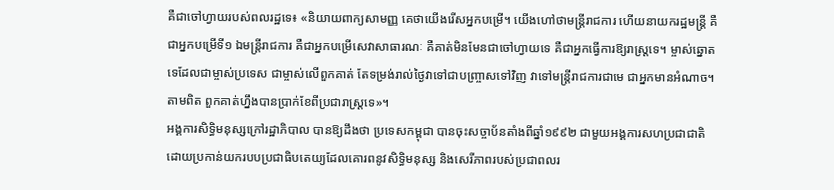គឺជាចៅហ្វាយរបស់ពលរដ្ឋទេ៖ «និយាយពាក្យសាមញ្ញ គេថាយើងរើសអ្នកបម្រើ។ យើងហៅថាមន្ត្រីរាជការ ហើយនាយករដ្ឋមន្ត្រី គឺជាអ្នកបម្រើទី១ ឯមន្ត្រីរាជការ គឺជាអ្នកបម្រើសេវាសាធារណៈ គឺគាត់មិនមែនជាចៅហ្វាយទេ គឺជាអ្នកធ្វើការឱ្យរាស្ត្រទេ។ ម្ចាស់ឆ្នោតទេដែលជាម្ចាស់ប្រទេស ជាម្ចាស់លើពួកគាត់ តែទម្រង់រាល់ថ្ងៃវាទៅជាបញ្ច្រាសទៅវិញ វាទៅមន្ត្រីរាជការជាមេ ជាអ្នកមានអំណាច។ តាមពិត ពួកគាត់ហ្នឹងបានប្រាក់ខែពីប្រជារាស្ត្រទេ»។
អង្គការសិទ្ធិមនុស្សក្រៅរដ្ឋាភិបាល បានឱ្យដឹងថា ប្រទេសកម្ពុជា បានចុះសច្ចាប័នតាំងពីឆ្នាំ១៩៩២ ជាមួយអង្គការសហប្រជាជាតិ ដោយប្រកាន់យករបបប្រជាធិបតេយ្យដែលគោរពនូវសិទ្ធិមនុស្ស និងសេរីភាពរបស់ប្រជាពលរ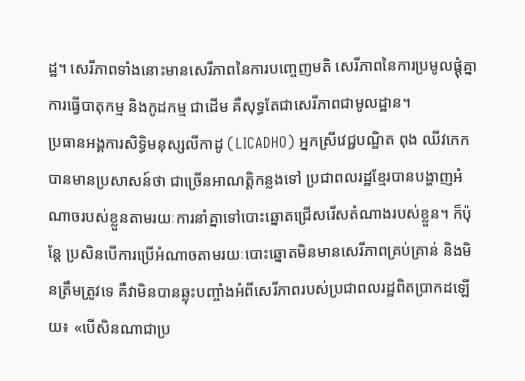ដ្ឋ។ សេរីភាពទាំងនោះមានសេរីភាពនៃការបញ្ចេញមតិ សេរីភាពនៃការប្រមូលផ្ដុំគ្នា ការធ្វើបាតុកម្ម និងកូដកម្ម ជាដើម គឺសុទ្ធតែជាសេរីភាពជាមូលដ្ឋាន។
ប្រធានអង្គការសិទ្ធិមនុស្សលីកាដូ (LICADHO) អ្នកស្រីវេជ្ជបណ្ឌិត ពុង ឈីវកេក បានមានប្រសាសន៍ថា ជាច្រើនអាណត្តិកន្លងទៅ ប្រជាពលរដ្ឋខ្មែរបានបង្ហាញអំណាចរបស់ខ្លួនតាមរយៈការនាំគ្នាទៅបោះឆ្នោតជ្រើសរើសតំណាងរបស់ខ្លួន។ ក៏ប៉ុន្តែ ប្រសិនបើការប្រើអំណាចតាមរយៈបោះឆ្នោតមិនមានសេរីភាពគ្រប់គ្រាន់ និងមិនត្រឹមត្រូវទេ គឺវាមិនបានឆ្លុះបញ្ចាំងអំពីសេរីភាពរបស់ប្រជាពលរដ្ឋពិតប្រាកដឡើយ៖ «បើសិនណាជាប្រ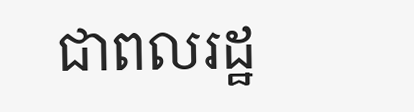ជាពលរដ្ឋ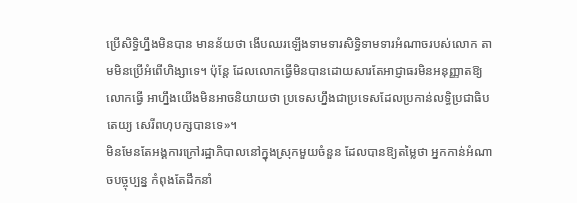ប្រើសិទ្ធិហ្នឹងមិនបាន មានន័យថា ងើបឈរឡើងទាមទារសិទ្ធិទាមទារអំណាចរបស់លោក តាមមិនប្រើអំពើហិង្សាទេ។ ប៉ុន្តែ ដែលលោកធ្វើមិនបានដោយសារតែអាជ្ញាធរមិនអនុញ្ញាតឱ្យលោកធ្វើ អាហ្នឹងយើងមិនអាចនិយាយថា ប្រទេសហ្នឹងជាប្រទេសដែលប្រកាន់លទ្ធិប្រជាធិបតេយ្យ សេរីពហុបក្សបានទេ»។
មិនមែនតែអង្គការក្រៅរដ្ឋាភិបាលនៅក្នុងស្រុកមួយចំនួន ដែលបានឱ្យតម្លៃថា អ្នកកាន់អំណាចបច្ចុប្បន្ន កំពុងតែដឹកនាំ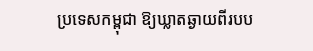ប្រទេសកម្ពុជា ឱ្យឃ្លាតឆ្ងាយពីរបប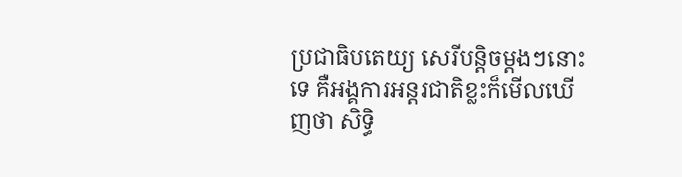ប្រជាធិបតេយ្យ សេរីបន្តិចម្ដងៗនោះទេ គឺអង្គការអន្តរជាតិខ្លះក៏មើលឃើញថា សិទ្ធិ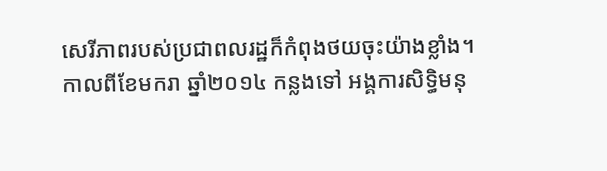សេរីភាពរបស់ប្រជាពលរដ្ឋក៏កំពុងថយចុះយ៉ាងខ្លាំង។
កាលពីខែមករា ឆ្នាំ២០១៤ កន្លងទៅ អង្គការសិទ្ធិមនុ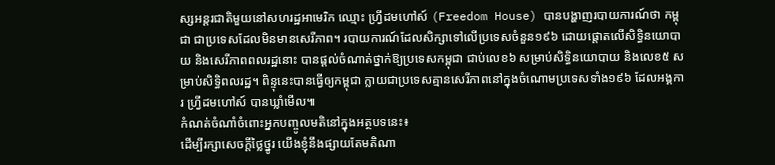ស្សអន្តរជាតិមួយនៅសហរដ្ឋអាមេរិក ឈ្មោះ ហ្វី្រដមហៅស៍ (Freedom House) បានបង្ហាញរបាយការណ៍ថា កម្ពុជា ជាប្រទេសដែលមិនមានសេរីភាព។ របាយការណ៍ដែលសិក្សាទៅលើប្រទេសចំនួន១៩៦ ដោយផ្ដោតលើសិទ្ធិនយោបាយ និងសេរីភាពពលរដ្ឋនោះ បានផ្ដល់ចំណាត់ថ្នាក់ឱ្យប្រទេសកម្ពុជា ជាប់លេខ៦ សម្រាប់សិទ្ធិនយោបាយ និងលេខ៥ សម្រាប់សិទ្ធិពលរដ្ឋ។ ពិន្ទុនេះបានធ្វើឲ្យកម្ពុជា ក្លាយជាប្រទេសគ្មានសេរីភាពនៅក្នុងចំណោមប្រទេសទាំង១៩៦ ដែលអង្គការ ហ្វី្រដមហៅស៍ បានឃ្លាំមើល៕
កំណត់ចំណាំចំពោះអ្នកបញ្ចូលមតិនៅក្នុងអត្ថបទនេះ៖
ដើម្បីរក្សាសេចក្ដីថ្លៃថ្នូរ យើងខ្ញុំនឹងផ្សាយតែមតិណា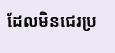ដែលមិនជេរប្រ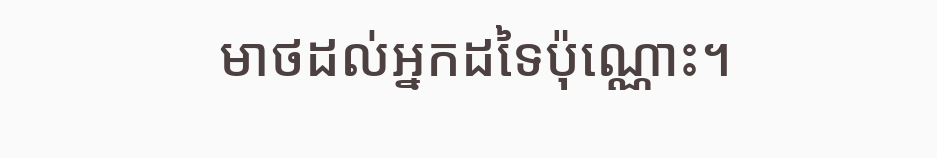មាថដល់អ្នកដទៃប៉ុណ្ណោះ។